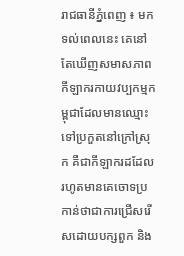រាជធានីភ្នំពេញ ៖ មកទល់ពេលនេះ គេនៅតែឃើញសមាសភាពកីឡាករកាយវប្បកម្មកម្ពុជាដែលមានឈ្មោះទៅប្រកួតនៅក្រៅស្រុក គឺជាកីឡាករដដែល រហូតមានគេចោទប្រកាន់ថាជាការជ្រើសរើសដោយបក្សពួក និង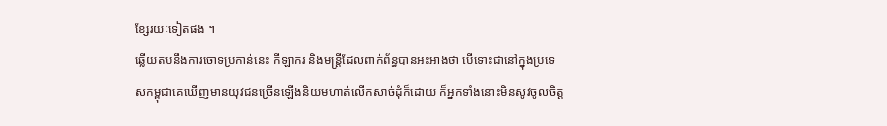ខ្សែរយៈទៀតផង ។
ឆ្លើយតបនឹងការចោទប្រកាន់នេះ កីឡាករ និងមន្ត្រីដែលពាក់ព័ន្ធបានអះអាងថា បើទោះជានៅក្នុងប្រទេសកម្ពុជាគេឃើញមានយុវជនច្រើនឡើងនិយមហាត់លើកសាច់ដុំក៏ដោយ ក៏អ្នកទាំងនោះមិនសូវចូលចិត្ត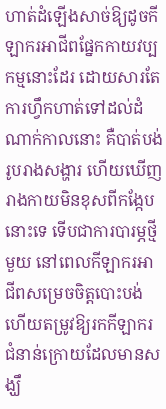ហាត់ដំឡើងសាច់ឱ្យដូចកីឡាករអាជីពផ្នែកកាយវប្បកម្មនោះដែរ ដោយសារតែការហ្វឹកហាត់ទៅដល់ដំណាក់កាលនោះ គឺបាត់បង់រូបរាងសង្ហារ ហើយឃើញរាងកាយមិនខុសពីកង្កែបនោះទេ ទើបជាការបារម្ភថ្មីមួយ នៅពេលកីឡាករអាជីពសម្រេចចិត្តបោះបង់ ហើយតម្រូវឱ្យរកកីឡាករជំនាន់ក្រោយដែលមានសង្ឃឹ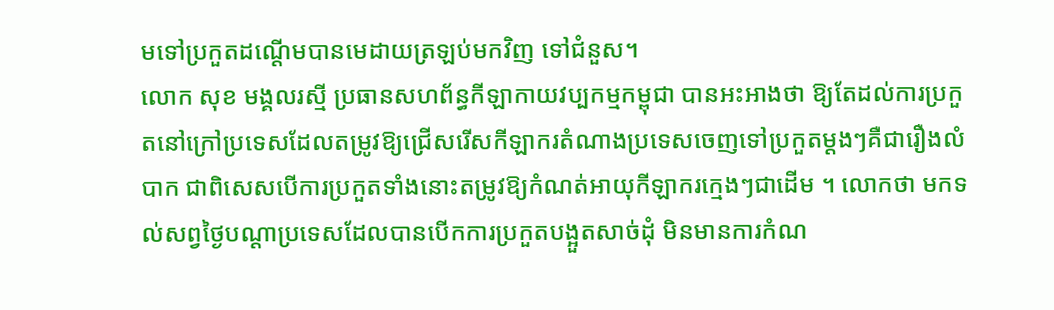មទៅប្រកួតដណ្ដើមបានមេដាយត្រឡប់មកវិញ ទៅជំនួស។
លោក សុខ មង្គលរស្មី ប្រធានសហព័ន្ធកីឡាកាយវប្បកម្មកម្ពុជា បានអះអាងថា ឱ្យតែដល់ការប្រកួតនៅក្រៅប្រទេសដែលតម្រូវឱ្យជ្រើសរើសកីឡាករតំណាងប្រទេសចេញទៅប្រកួតម្ដងៗគឺជារឿងលំបាក ជាពិសេសបើការប្រកួតទាំងនោះតម្រូវឱ្យកំណត់អាយុកីឡាករក្មេងៗជាដើម ។ លោកថា មកទល់សព្វថ្ងៃបណ្ដាប្រទេសដែលបានបើកការប្រកួតបង្អួតសាច់ដុំ មិនមានការកំណ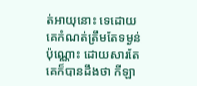ត់អាយុនោះ ទេដោយគេកំណត់ត្រឹមតែទម្ងន់ប៉ុណ្ណោះ ដោយសារតែគេក៏បានដឹងថា កីឡា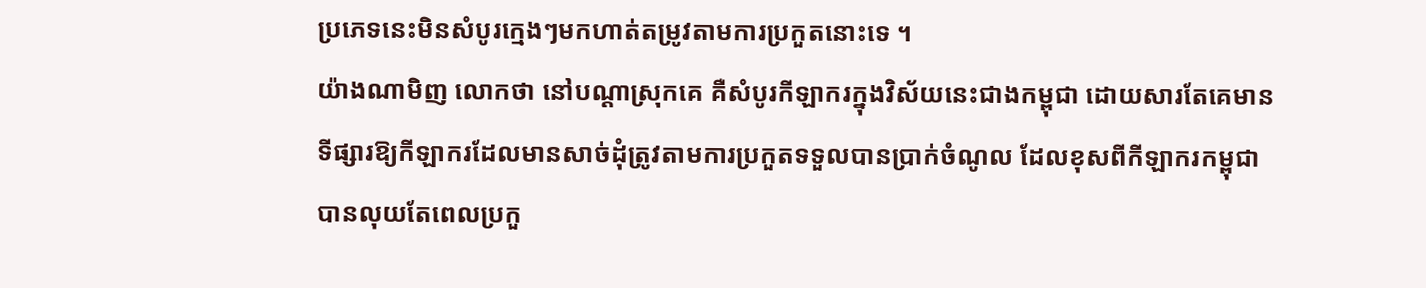ប្រភេទនេះមិនសំបូរក្មេងៗមកហាត់តម្រូវតាមការប្រកួតនោះទេ ។
យ៉ាងណាមិញ លោកថា នៅបណ្ដាស្រុកគេ គឺសំបូរកីឡាករក្នុងវិស័យនេះជាងកម្ពុជា ដោយសារតែគេមានទីផ្សារឱ្យកីឡាករដែលមានសាច់ដុំត្រូវតាមការប្រកួតទទួលបានប្រាក់ចំណូល ដែលខុសពីកីឡាករកម្ពុជាបានលុយតែពេលប្រកួ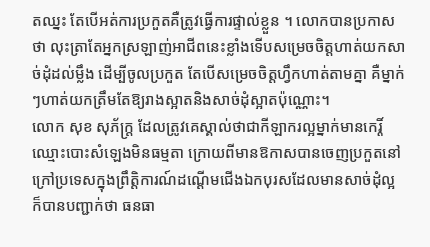តឈ្នះ តែបើអត់ការប្រកួតគឺត្រូវធ្វើការផ្ទាល់ខ្លួន ។ លោកបានប្រកាសថា លុះត្រាតែអ្នកស្រឡាញ់អាជីពនេះខ្លាំងទើបសម្រេចចិត្តហាត់យកសាច់ដុំដល់ម្លឹង ដើម្បីចូលប្រកួត តែបើសម្រេចចិត្តហ្វឹកហាត់តាមគ្នា គឺម្នាក់ៗហាត់យកត្រឹមតែឱ្យរាងស្អាតនិងសាច់ដុំស្អាតប៉ុណ្ណោះ។
លោក សុខ សុភ័ក្ត្រ ដែលត្រូវគេស្គាល់ថាជាកីឡាករល្អម្នាក់មានកេរ្តិ៍ឈ្មោះបោះសំឡេងមិនធម្មតា ក្រោយពីមានឱកាសបានចេញប្រកួតនៅក្រៅប្រទេសក្នុងព្រឹត្តិការណ៍ដណ្ដើមជើងឯកបុរសដែលមានសាច់ដុំល្អ ក៏បានបញ្ជាក់ថា ធនធា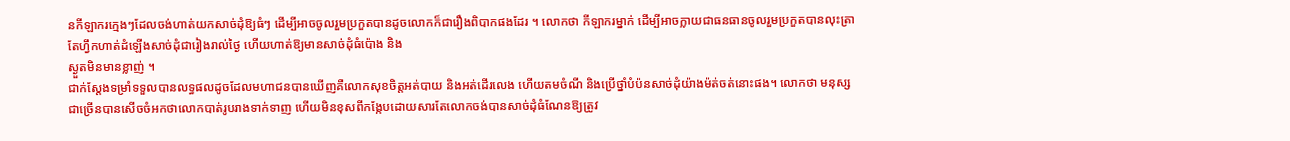នកីឡាករក្មេងៗដែលចង់ហាត់យកសាច់ដុំឱ្យធំៗ ដើម្បីអាចចូលរួមប្រកួតបានដូចលោកក៏ជារឿងពិបាកផងដែរ ។ លោកថា កីឡាករម្នាក់ ដើម្បីអាចក្លាយជាធនធានចូលរួមប្រកួតបានលុះត្រាតែហ្វឹកហាត់ដំឡើងសាច់ដុំជារៀងរាល់ថ្ងៃ ហើយហាត់ឱ្យមានសាច់ដុំធំប៉ោង និង
ស្ងួតមិនមានខ្លាញ់ ។
ជាក់ស្ដែងទម្រាំទទួលបានលទ្ធផលដូចដែលមហាជនបានឃើញគឺលោកសុខចិត្តអត់បាយ និងអត់ដើរលេង ហើយតមចំណី និងប្រើថ្នាំបំប៉នសាច់ដុំយ៉ាងម៉ត់ចត់នោះផង។ លោកថា មនុស្សជាច្រើនបានសើចចំអកថាលោកបាត់រូបរាងទាក់ទាញ ហើយមិនខុសពីកង្កែបដោយសារតែលោកចង់បានសាច់ដុំធំណែនឱ្យត្រូវ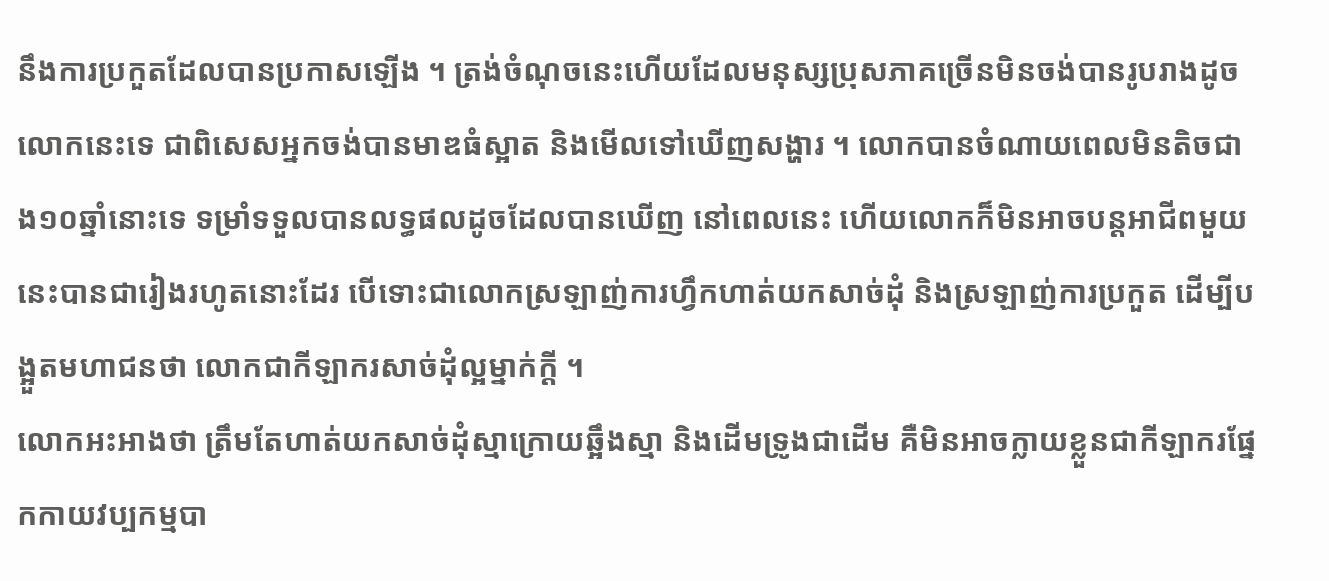នឹងការប្រកួតដែលបានប្រកាសឡើង ។ ត្រង់ចំណុចនេះហើយដែលមនុស្សប្រុសភាគច្រើនមិនចង់បានរូបរាងដូចលោកនេះទេ ជាពិសេសអ្នកចង់បានមាឌធំស្អាត និងមើលទៅឃើញសង្ហារ ។ លោកបានចំណាយពេលមិនតិចជាង១០ឆ្នាំនោះទេ ទម្រាំទទួលបានលទ្ធផលដូចដែលបានឃើញ នៅពេលនេះ ហើយលោកក៏មិនអាចបន្តអាជីពមួយនេះបានជារៀងរហូតនោះដែរ បើទោះជាលោកស្រឡាញ់ការហ្វឹកហាត់យកសាច់ដុំ និងស្រឡាញ់ការប្រកួត ដើម្បីបង្អួតមហាជនថា លោកជាកីឡាករសាច់ដុំល្អម្នាក់ក្ដី ។
លោកអះអាងថា ត្រឹមតែហាត់យកសាច់ដុំស្មាក្រោយឆ្អឹងស្មា និងដើមទ្រូងជាដើម គឺមិនអាចក្លាយខ្លួនជាកីឡាករផ្នែកកាយវប្បកម្មបា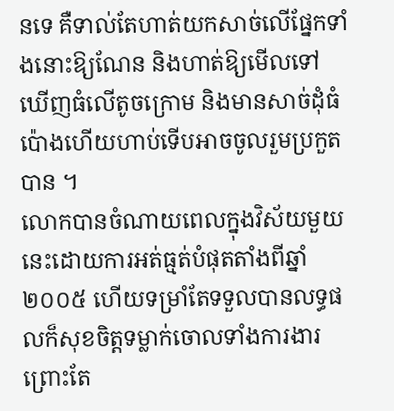នទេ គឺទាល់តែហាត់យកសាច់លើផ្នែកទាំងនោះឱ្យណែន និងហាត់ឱ្យមើលទៅឃើញធំលើតូចក្រោម និងមានសាច់ដុំធំប៉ោងហើយហាប់ទើបអាចចូលរួមប្រកួតបាន ។
លោកបានចំណាយពេលក្នុងវិស័យមួយនេះដោយការអត់ធ្មត់បំផុតតាំងពីឆ្នាំ២០០៥ ហើយទម្រាំតែទទួលបានលទ្ធផលក៏សុខចិត្តទម្លាក់ចោលទាំងការងារព្រោះតែ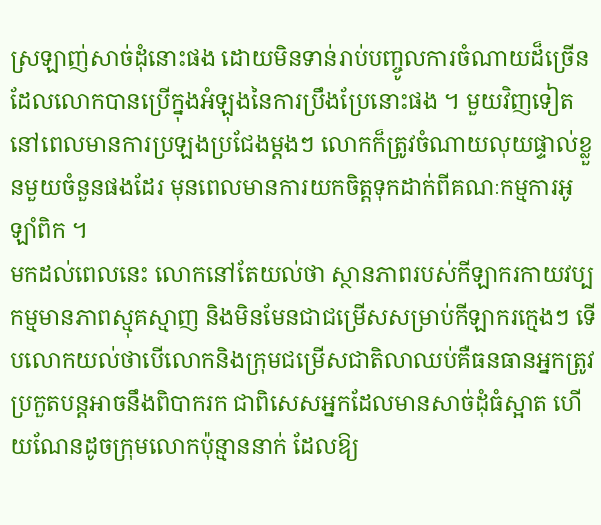ស្រឡាញ់សាច់ដុំនោះផង ដោយមិនទាន់រាប់បញ្ចូលការចំណាយដ៏ច្រើនដែលលោកបានប្រើក្នុងអំឡុងនៃការប្រឹងប្រែនោះផង ។ មួយវិញទៀត នៅពេលមានការប្រឡងប្រជែងម្ដងៗ លោកក៏ត្រូវចំណាយលុយផ្ទាល់ខ្លួនមួយចំនួនផងដែរ មុនពេលមានការយកចិត្តទុកដាក់ពីគណៈកម្មការអូឡាំពិក ។
មកដល់ពេលនេះ លោកនៅតែយល់ថា ស្ថានភាពរបស់កីឡាករកាយវប្បកម្មមានភាពស្មុគស្មាញ និងមិនមែនជាជម្រើសសម្រាប់កីឡាករក្មេងៗ ទើបលោកយល់ថាបើលោកនិងក្រុមជម្រើសជាតិលាឈប់គឺធនធានអ្នកត្រូវប្រកួតបន្តអាចនឹងពិបាករក ជាពិសេសអ្នកដែលមានសាច់ដុំធំស្អាត ហើយណែនដូចក្រុមលោកប៉ុន្មាននាក់ ដែលឱ្យ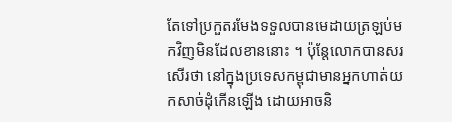តែទៅប្រកួតរមែងទទួលបានមេដាយត្រឡប់មកវិញមិនដែលខាននោះ ។ ប៉ុន្តែលោកបានសរសើរថា នៅក្នុងប្រទេសកម្ពុជាមានអ្នកហាត់យកសាច់ដុំកើនឡើង ដោយអាចនិ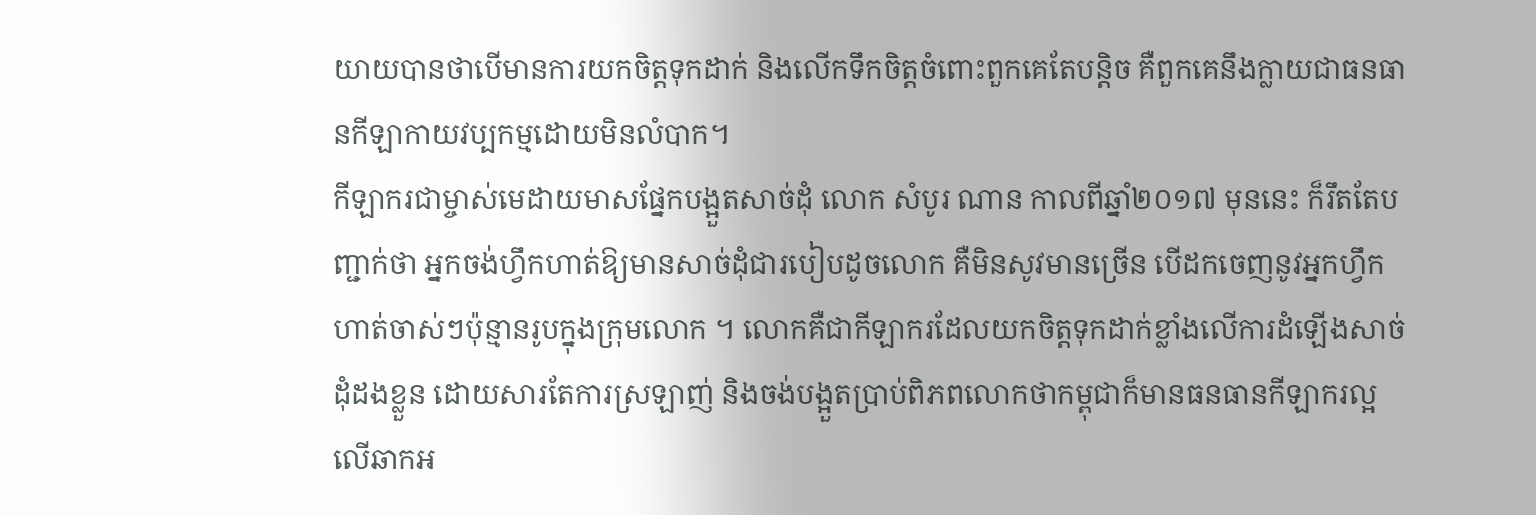យាយបានថាបើមានការយកចិត្តទុកដាក់ និងលើកទឹកចិត្តចំពោះពួកគេតែបន្តិច គឺពួកគេនឹងក្លាយជាធនធានកីឡាកាយវប្បកម្មដោយមិនលំបាក។
កីឡាករជាម្ចាស់មេដាយមាសផ្នែកបង្អួតសាច់ដុំ លោក សំបូរ ណាន កាលពីឆ្នាំ២០១៧ មុននេះ ក៏រឹតតែបញ្ជាក់ថា អ្នកចង់ហ្វឹកហាត់ឱ្យមានសាច់ដុំជារបៀបដូចលោក គឺមិនសូវមានច្រើន បើដកចេញនូវអ្នកហ្វឹកហាត់ចាស់ៗប៉ុន្មានរូបក្នុងក្រុមលោក ។ លោកគឺជាកីឡាករដែលយកចិត្តទុកដាក់ខ្លាំងលើការដំឡើងសាច់ដុំដងខ្លួន ដោយសារតែការស្រឡាញ់ និងចង់បង្អួតប្រាប់ពិភពលោកថាកម្ពុជាក៏មានធនធានកីឡាករល្អលើឆាកអ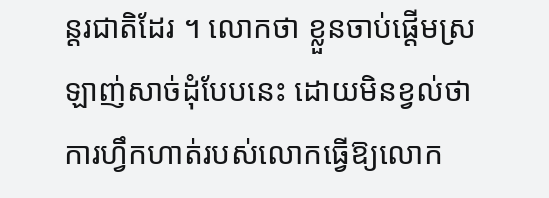ន្តរជាតិដែរ ។ លោកថា ខ្លួនចាប់ផ្ដើមស្រឡាញ់សាច់ដុំបែបនេះ ដោយមិនខ្វល់ថា ការហ្វឹកហាត់របស់លោកធ្វើឱ្យលោក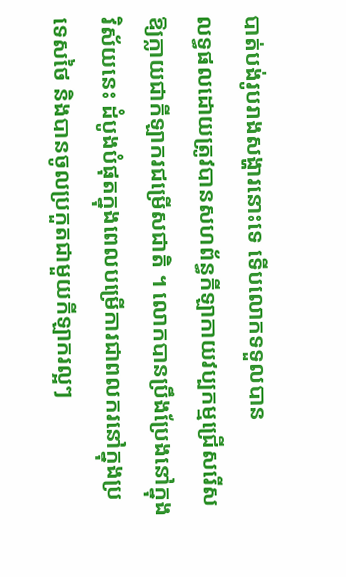បាត់បង់រូបរាងសង្ហារនោះទេ ទើបលោកទទួលបាន
លទ្ធផលដោយត្រូវបានសហព័ន្ធកីឡាកាយវប្បកម្មជ្រើសរើសឱ្យក្លាយជាកីឡាករជម្រើសជាតិ ។ លោកបានប្រឹងប្រែងនៅក្នុងវិស័យនេះ ដំបូងបំផុតក្នុងពេលបម្រើការជាពលករនៅក្នុងប្រទេសថៃ និងបានចូលប្រកួតជាមួយកីឡាករល្អៗ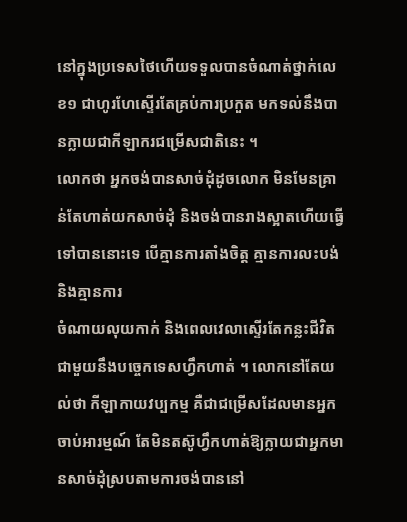នៅក្នុងប្រទេសថៃហើយទទួលបានចំណាត់ថ្នាក់លេខ១ ជាហូរហែស្ទើរតែគ្រប់ការប្រកួត មកទល់នឹងបានក្លាយជាកីឡាករជម្រើសជាតិនេះ ។
លោកថា អ្នកចង់បានសាច់ដុំដូចលោក មិនមែនគ្រាន់តែហាត់យកសាច់ដុំ និងចង់បានរាងស្អាតហើយធ្វើទៅបាននោះទេ បើគ្មានការតាំងចិត្ត គ្មានការលះបង់ និងគ្មានការ
ចំណាយលុយកាក់ និងពេលវេលាស្ទើរតែកន្លះជីវិតជាមួយនឹងបច្ចេកទេសហ្វឹកហាត់ ។ លោកនៅតែយល់ថា កីឡាកាយវប្បកម្ម គឺជាជម្រើសដែលមានអ្នកចាប់អារម្មណ៍ តែមិនតស៊ូហ្វឹកហាត់ឱ្យក្លាយជាអ្នកមានសាច់ដុំស្របតាមការចង់បាននៅ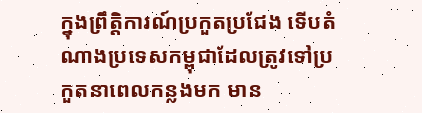ក្នុងព្រឹត្តិការណ៍ប្រកួតប្រជែង ទើបតំណាងប្រទេសកម្ពុជាដែលត្រូវទៅប្រកួតនាពេលកន្លងមក មាន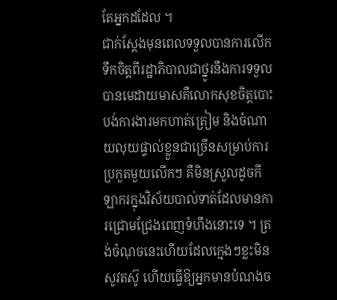តែអ្នកដដែល ។
ជាក់ស្ដែងមុនពេលទទួលបានការលើកទឹកចិត្តពីរដ្ឋាភិបាលជាថ្នូរនឹងការទទួលបានមេដាយមាសគឺលោកសុខចិត្តបោះបង់ការងារមកហាត់ត្រៀម និងចំណាយលុយផ្ទាល់ខ្លួនជាច្រើនសម្រាប់ការប្រកួតមួយលើកៗ គឺមិនស្រួលដូចកីឡាករក្នុងវិស័យបាល់ទាត់ដែលមានការជ្រោមជ្រែងពេញទំហឹងនោះទេ ។ ត្រង់ចំណុចនេះហើយដែលក្មេងៗខ្លះមិនសូវតស៊ូ ហើយធ្វើឱ្យអ្នកមានបំណងច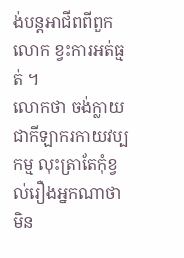ង់បន្តអាជីពពីពួកលោក ខ្វះការអត់ធ្មត់ ។
លោកថា ចង់ក្លាយជាកីឡាករកាយវប្បកម្ម លុះត្រាតែកុំខ្វល់រឿងអ្នកណាថាមិន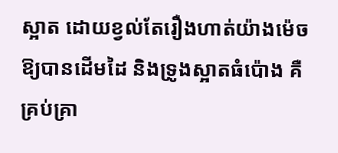ស្អាត ដោយខ្វល់តែរឿងហាត់យ៉ាងម៉េចឱ្យបានដើមដៃ និងទ្រូងស្អាតធំប៉ោង គឺគ្រប់គ្រា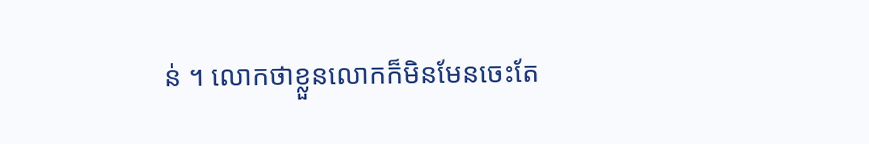ន់ ។ លោកថាខ្លួនលោកក៏មិនមែនចេះតែ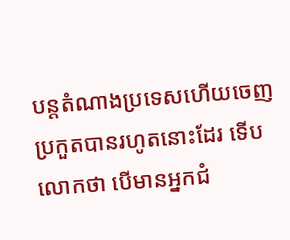បន្តតំណាងប្រទេសហើយចេញប្រកួតបានរហូតនោះដែរ ទើបលោកថា បើមានអ្នកជំ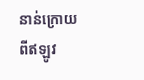នាន់ក្រោយពីឥឡូវ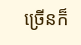ច្រើនក៏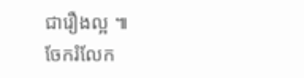ជារឿងល្អ ៕
ចែករំលែក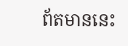ព័តមាននេះ